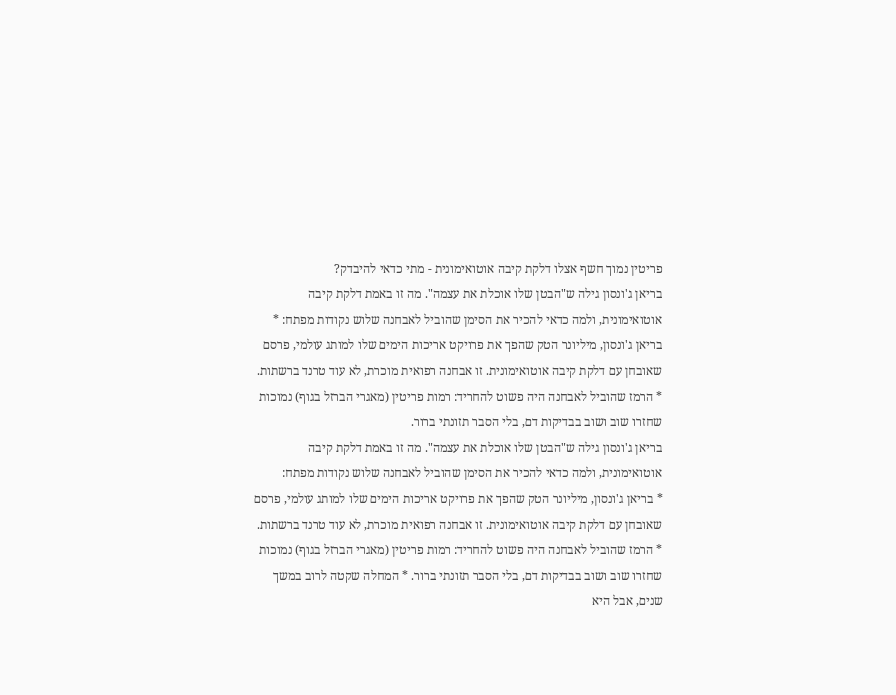פריטין נמוך חשף אצלו דלקת קיבה אוטואימונית - מתי כדאי להיבדק?
בריאן ג'ונסון גילה ש"הבטן שלו אוכלת את עצמה". מה זו באמת דלקת קיבה אוטואימונית, ולמה כדאי להכיר את הסימן שהוביל לאבחנה שלוש נקודות מפתח: * בריאן ג'ונסון, מיליונר הטק שהפך את פרויקט אריכות הימים שלו למותג עולמי, פרסם שאובחן עם דלקת קיבה אוטואימונית. זו אבחנה רפואית מוכרת, לא עוד טרנד ברשתות. * הרמז שהוביל לאבחנה היה פשוט להחריד: רמות פריטין (מאגרי הברזל בגוף) נמוכות שחזרו שוב ושוב בבדיקות דם, בלי הסבר תזונתי ברור.
בריאן ג'ונסון גילה ש"הבטן שלו אוכלת את עצמה". מה זו באמת דלקת קיבה אוטואימונית, ולמה כדאי להכיר את הסימן שהוביל לאבחנה שלוש נקודות מפתח:
* בריאן ג'ונסון, מיליונר הטק שהפך את פרויקט אריכות הימים שלו למותג עולמי, פרסם שאובחן עם דלקת קיבה אוטואימונית. זו אבחנה רפואית מוכרת, לא עוד טרנד ברשתות. * הרמז שהוביל לאבחנה היה פשוט להחריד: רמות פריטין (מאגרי הברזל בגוף) נמוכות שחזרו שוב ושוב בבדיקות דם, בלי הסבר תזונתי ברור. * המחלה שקטה לרוב במשך שנים, אבל היא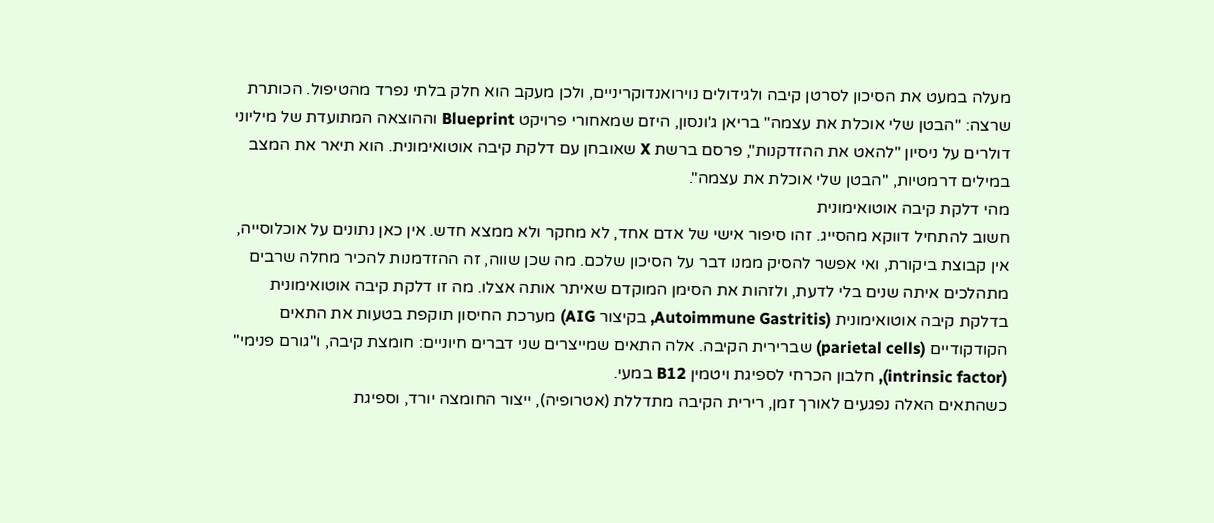מעלה במעט את הסיכון לסרטן קיבה ולגידולים נוירואנדוקריניים, ולכן מעקב הוא חלק בלתי נפרד מהטיפול. הכותרת שרצה: "הבטן שלי אוכלת את עצמה" בריאן ג'ונסון, היזם שמאחורי פרויקט Blueprint וההוצאה המתועדת של מיליוני דולרים על ניסיון "להאט את ההזדקנות", פרסם ברשת X שאובחן עם דלקת קיבה אוטואימונית. הוא תיאר את המצב במילים דרמטיות, "הבטן שלי אוכלת את עצמה".
מהי דלקת קיבה אוטואימונית
חשוב להתחיל דווקא מהסייג. זהו סיפור אישי של אדם אחד, לא מחקר ולא ממצא חדש. אין כאן נתונים על אוכלוסייה, אין קבוצת ביקורת, ואי אפשר להסיק ממנו דבר על הסיכון שלכם. מה שכן שווה, זה ההזדמנות להכיר מחלה שרבים מתהלכים איתה שנים בלי לדעת, ולזהות את הסימן המוקדם שאיתר אותה אצלו. מה זו דלקת קיבה אוטואימונית בדלקת קיבה אוטואימונית (Autoimmune Gastritis, בקיצור AIG) מערכת החיסון תוקפת בטעות את התאים הקודקודיים (parietal cells) שברירית הקיבה. אלה התאים שמייצרים שני דברים חיוניים: חומצת קיבה, ו"גורם פנימי" (intrinsic factor), חלבון הכרחי לספיגת ויטמין B12 במעי.
כשהתאים האלה נפגעים לאורך זמן, רירית הקיבה מתדללת (אטרופיה), ייצור החומצה יורד, וספיגת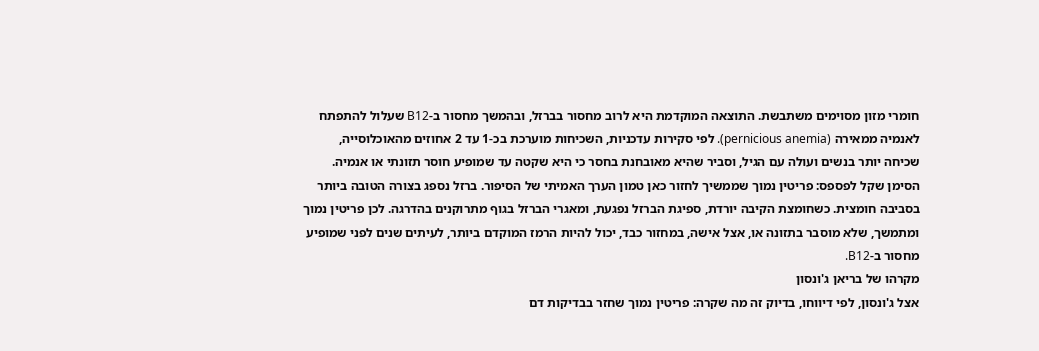חומרי מזון מסוימים משתבשת. התוצאה המוקדמת היא לרוב מחסור בברזל, ובהמשך מחסור ב-B12 שעלול להתפתח לאנמיה ממאירה (pernicious anemia). לפי סקירות עדכניות, השכיחות מוערכת בכ-1 עד 2 אחוזים מהאוכלוסייה, שכיחה יותר בנשים ועולה עם הגיל, וסביר שהיא מאובחנת בחסר כי היא שקטה עד שמופיע חוסר תזונתי או אנמיה. הסימן שקל לפספס: פריטין נמוך שממשיך לחזור כאן טמון הערך האמיתי של הסיפור. ברזל נספג בצורה הטובה ביותר בסביבה חומצית. כשחומצת הקיבה יורדת, ספיגת הברזל נפגעת, ומאגרי הברזל בגוף מתרוקנים בהדרגה. לכן פריטין נמוך ומתמשך, שלא מוסבר בתזונה או, אצל אישה, במחזור כבד, יכול להיות הרמז המוקדם ביותר, לעיתים שנים לפני שמופיע מחסור ב-B12.
מקרהו של בריאן ג'ונסון
אצל ג'ונסון, לפי דיווחו, בדיוק זה מה שקרה: פריטין נמוך שחזר בבדיקות דם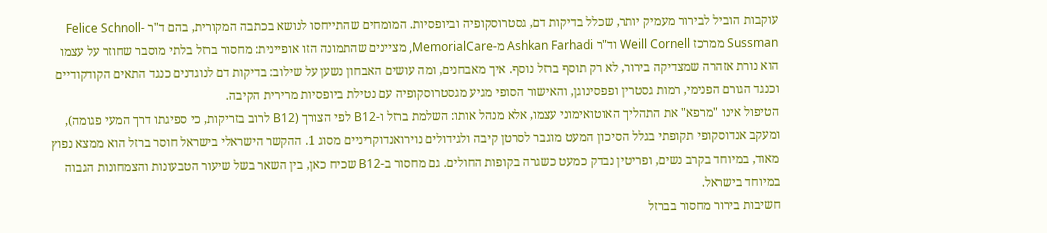עוקבות הוביל לבירור מעמיק יותר, שכלל בדיקות דם, גסטרוסקופיה וביופסיות. המומחים שהתייחסו לנושא בכתבה המקורית, בהם ד"ר Felice Schnoll-Sussman ממרכז Weill Cornell וד"ר Ashkan Farhadi מ-MemorialCare, מציינים שהתמונה הזו אופיינית: מחסור ברזל בלתי מוסבר שחוזר על עצמו הוא נורת אזהרה שמצדיקה בירור, לא רק תוסף ברזל נוסף. איך מאבחנים, ומה עושים האבחון נשען על שילוב: בדיקות דם לנוגדנים כנגד התאים הקודקודיים וכנגד הגורם הפנימי, רמות גסטרין ופפסינוגן, והאישור הסופי מגיע מגסטרוסקופיה עם נטילת ביופסיות מרירית הקיבה.
הטיפול אינו "מרפא" את התהליך האוטואימוני עצמו, אלא מנהל אותו: השלמת ברזל ו-B12 לפי הצורך (B12 לרוב בזריקות, כי ספיגתו דרך המעי פגומה), ומעקב אנדוסקופי תקופתי בגלל הסיכון המעט מוגבר לסרטן קיבה ולגידולים נוירואנדוקריניים מסוג 1. ההקשר הישראלי בישראל חוסר ברזל הוא ממצא נפוץ מאוד, במיוחד בקרב נשים, ופריטין נבדק כמעט כשגרה בקופות החולים. גם מחסור ב-B12 שכיח כאן, בין השאר בשל שיעור הטבעונות והצמחונות הגבוה במיוחד בישראל.
חשיבות בירור מחסור בברזל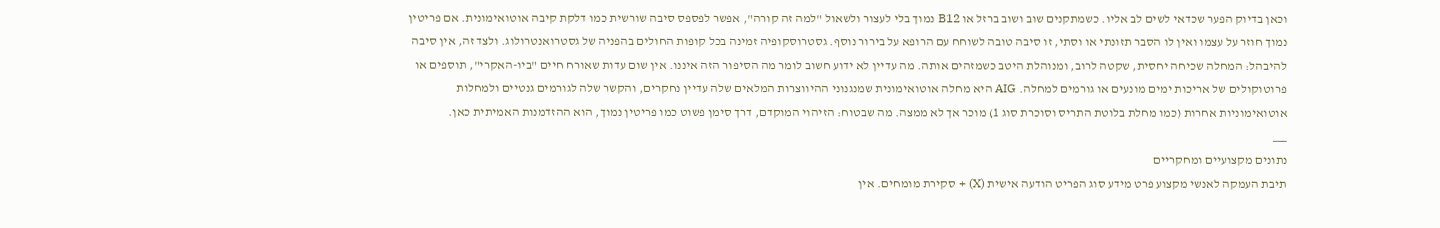וכאן בדיוק הפער שכדאי לשים לב אליו. כשמתקנים שוב ושוב ברזל או B12 נמוך בלי לעצור ולשאול "למה זה קורה", אפשר לפספס סיבה שורשית כמו דלקת קיבה אוטואימונית. אם פריטין נמוך חוזר על עצמו ואין לו הסבר תזונתי או וסתי, זו סיבה טובה לשוחח עם הרופא על בירור נוסף. גסטרוסקופיה זמינה בכל קופות החולים בהפניה של גסטרואנטרולוג. ולצד זה, אין סיבה להיבהל: המחלה שכיחה יחסית, שקטה לרוב, ומנוהלת היטב כשמזהים אותה. מה עדיין לא ידוע חשוב לומר מה הסיפור הזה איננו. אין שום עדות שאורח חיים "ביו-האקרי", תוספים או פרוטוקולים של אריכות ימים מונעים או גורמים למחלה. AIG היא מחלה אוטואימונית שמנגנוני ההיווצרות המלאים שלה עדיין נחקרים, והקשר שלה לגורמים גנטיים ולמחלות אוטואימוניות אחרות (כמו מחלת בלוטת התריס וסוכרת סוג 1) מוכר אך לא ממצה. מה שבטוח: הזיהוי המוקדם, דרך סימן פשוט כמו פריטין נמוך, הוא ההזדמנות האמיתית כאן.
___
נתונים מקצועיים ומחקריים
תיבת העמקה לאנשי מקצוע פרט מידע סוג הפריט הודעה אישית (X) + סקירת מומחים. אין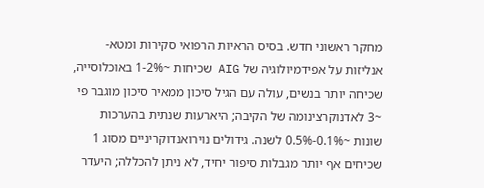מחקר ראשוני חדש. בסיס הראיות הרפואי סקירות ומטא-אנליזות על אפידמיולוגיה של AIG שכיחות ~1-2% באוכלוסייה, שכיחה יותר בנשים, עולה עם הגיל סיכון ממאיר סיכון מוגבר פי ~3 לאדנוקרצינומה של הקיבה; היארעות שנתית בהערכות שונות ~0.1%-0.5% לשנה. גידולים נוירואנדוקריניים מסוג 1 שכיחים אף יותר מגבלות סיפור יחיד, לא ניתן להכללה; היעדר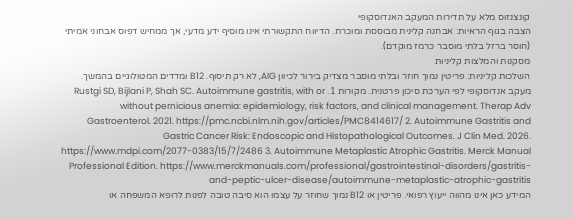קונצנזוס מלא על תדירות המעקב האנדוסקופי
הצבה בגוף הראיות: אבחנה קלינית מבוססת ומוכרת. הדיווח התקשורתי אינו מוסיף ידע מדעי, אך ממחיש דפוס אבחוני אמיתי (חוסר ברזל בלתי מוסבר כרמז מוקדם).
מסקנות והמלצות קליניות
השלכות קליניות: פריטין נמוך חוזר ובלתי מוסבר מצדיק בירור לכיוון AIG, לא רק תיסוף. B12 ומדדים המטולוגיים בהמשך. מעקב אנדוסקופי לפי הערכת סיכון פרטנית. מקורות 1. Rustgi SD, Bijlani P, Shah SC. Autoimmune gastritis, with or without pernicious anemia: epidemiology, risk factors, and clinical management. Therap Adv Gastroenterol. 2021. https://pmc.ncbi.nlm.nih.gov/articles/PMC8414617/ 2. Autoimmune Gastritis and Gastric Cancer Risk: Endoscopic and Histopathological Outcomes. J Clin Med. 2026. https://www.mdpi.com/2077-0383/15/7/2486 3. Autoimmune Metaplastic Atrophic Gastritis. Merck Manual Professional Edition. https://www.merckmanuals.com/professional/gastrointestinal-disorders/gastritis-and-peptic-ulcer-disease/autoimmune-metaplastic-atrophic-gastritis
המידע כאן אינו מהווה ייעוץ רפואי. פריטין או B12 נמוך שחוזר על עצמו הוא סיבה טובה לפנות לרופא המשפחה או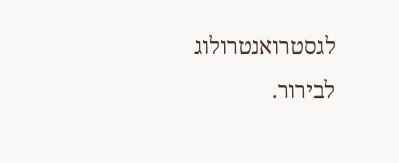לגסטרואנטרולוג לבירור.